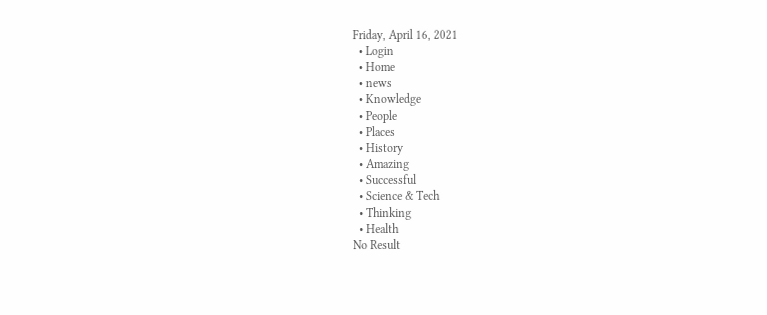Friday, April 16, 2021
  • Login
  • Home
  • news
  • Knowledge
  • People
  • Places
  • History
  • Amazing
  • Successful
  • Science & Tech
  • Thinking
  • Health
No Result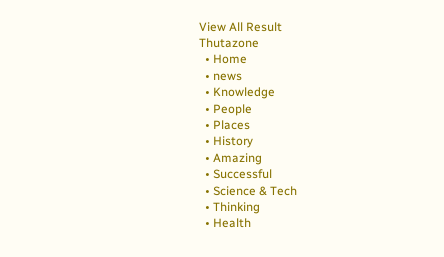View All Result
Thutazone
  • Home
  • news
  • Knowledge
  • People
  • Places
  • History
  • Amazing
  • Successful
  • Science & Tech
  • Thinking
  • Health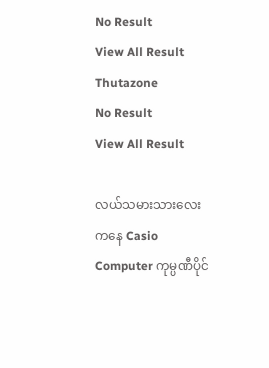No Result
View All Result
Thutazone
No Result
View All Result

လယ်သမားသားလေးကနေ Casio Computer ကုမ္ပဏီပိုင်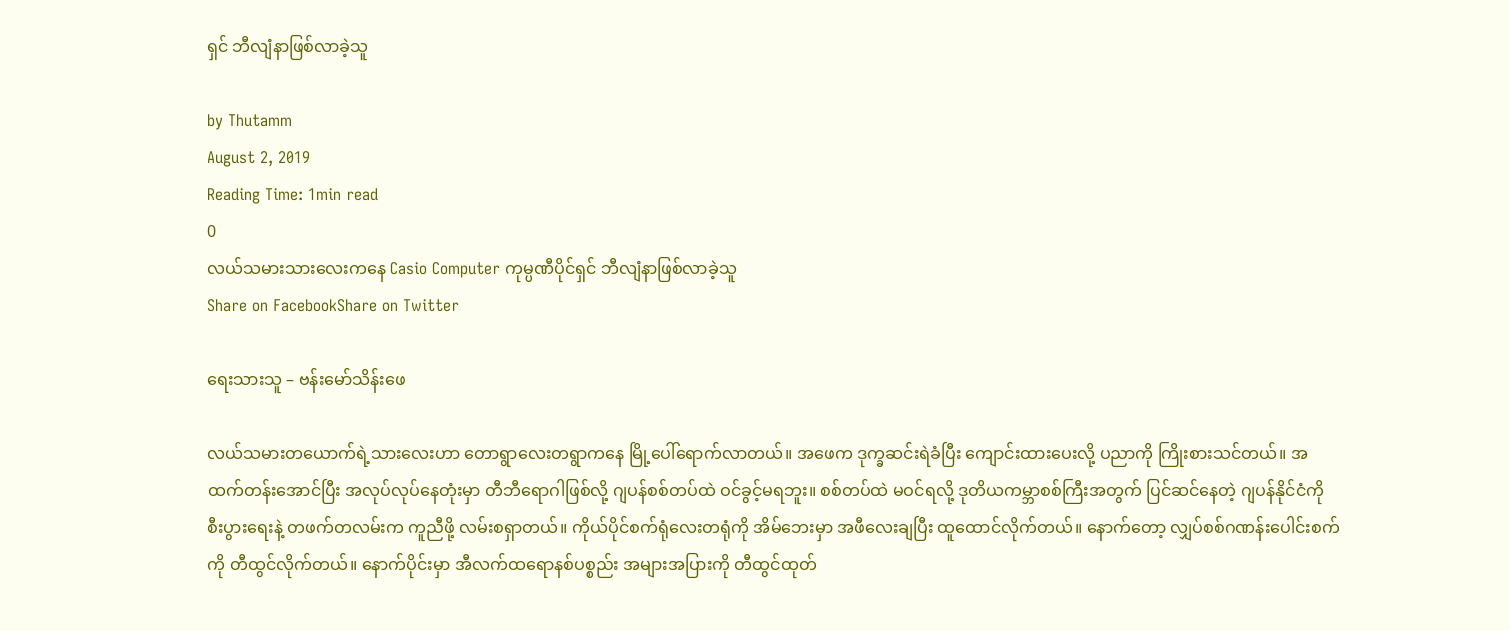ရှင် ဘီလျံနာဖြစ်လာခဲ့သူ

by Thutamm
August 2, 2019
Reading Time: 1min read
0
လယ်သမားသားလေးကနေ Casio Computer ကုမ္ပဏီပိုင်ရှင် ဘီလျံနာဖြစ်လာခဲ့သူ
Share on FacebookShare on Twitter

ရေးသားသူ – ဗန်းမော်သိန်းဖေ

လယ်သမားတယောက်ရဲ့သားလေးဟာ တောရွာလေးတရွာကနေ မြို့ပေါ်ရောက်လာတယ်။ အဖေက ဒုက္ခဆင်းရဲခံပြီး ကျောင်းထားပေးလို့ ပညာကို ကြိုးစားသင်တယ်။ အထက်တန်းအောင်ပြီး အလုပ်လုပ်နေတုံးမှာ တီဘီရောဂါဖြစ်လို့ ဂျပန်စစ်တပ်ထဲ ဝင်ခွင့်မရဘူး။ စစ်တပ်ထဲ မဝင်ရလို့ ဒုတိယကမ္ဘာစစ်ကြီးအတွက် ပြင်ဆင်နေတဲ့ ဂျပန်နိုင်ငံကို စီးပွားရေးနဲ့ တဖက်တလမ်းက ကူညီဖို့ လမ်းစရှာတယ်။ ကိုယ်ပိုင်စက်ရုံလေးတရုံကို အိမ်ဘေးမှာ အဖီလေးချပြီး ထူထောင်လိုက်တယ်။ နောက်တော့ လျှပ်စစ်ဂဏန်းပေါင်းစက်ကို တီထွင်လိုက်တယ်။ နောက်ပိုင်းမှာ အီလက်ထရောနစ်ပစ္စည်း အများအပြားကို တီထွင်ထုတ်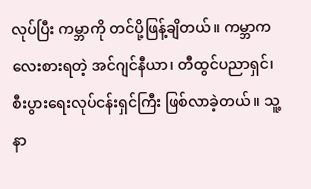လုပ်ပြီး ကမ္ဘာကို တင်ပို့ဖြန့်ချိတယ်။ ကမ္ဘာက လေးစားရတဲ့ အင်ဂျင်နီယာ၊ တီထွင်ပညာရှင်၊ စီးပွားရေးလုပ်ငန်းရှင်ကြီး ဖြစ်လာခဲ့တယ်။ သူ့နာ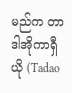မည်က တာဒါအိုကာရှီယို (Tadao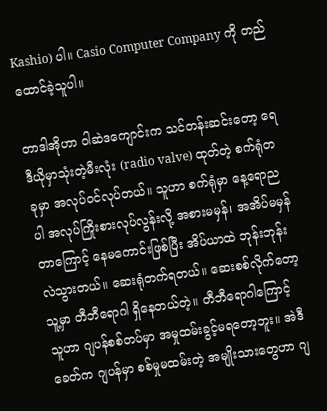Kashio) ပါ။ Casio Computer Company ကို တည်ထောင်ခဲ့သူပါ။

တာဒါအိုဟာ ဝါဆဲဒကျောင်းက သင်တန်းဆင်းတော့ ရေဒီယိုမှာသုံးတဲ့မီးလုံး (radio valve) ထုတ်တဲ့ စက်ရုံတခုမှာ အလုပ်ဝင်လုပ်တယ်။ သူဟာ စက်ရုံမှာ နေ့ရောညပါ အလုပ်ကြိုးစားလုပ်လွန်းလို့ အစားမမှန်၊ အအိပ်မမှန်တာကြောင့် နေမကောင်းဖြစ်ပြီး အိပ်ယာထဲ ဘုန်းဘုန်းလဲသွားတယ်။ ဆေးရုံတက်ရတယ်။ ဆေးစစ်လိုက်တော့ သူ့မှာ တီဘီရောဂါ ရှိနေတယ်တဲ့။ တီဘီရောဂါကြောင့် သူဟာ ဂျပန်စစ်တပ်မှာ အမှုထမ်းခွင့်မရတော့ဘူး။ အဲဒီခေတ်က ဂျပန်မှာ စစ်မှုမထမ်းတဲ့ အမျိုးသားတွေဟာ ဂျ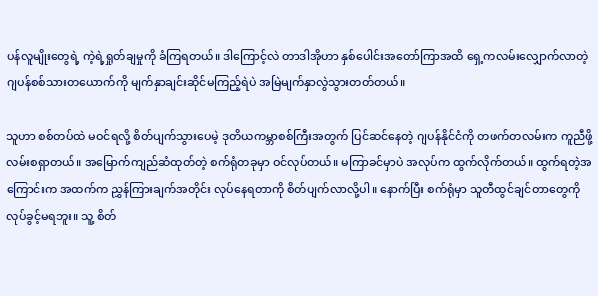ပန်လူမျိုးတွေရဲ့ ကဲ့ရဲ့ရှုတ်ချမှုကို ခံကြရတယ်။ ဒါကြောင့်လဲ တာဒါအိုဟာ နှစ်ပေါင်းအတော်ကြာအထိ ရှေ့ကလမ်းလျှောက်လာတဲ့ ဂျပန်စစ်သားတယောက်ကို မျက်နှာချင်းဆိုင်မကြည့်ရဲပဲ အမြဲမျက်နှာလွဲသွားတတ်တယ်။

သူဟာ စစ်တပ်ထဲ မဝင်ရလို့ စိတ်ပျက်သွားပေမဲ့ ဒုတိယကမ္ဘာစစ်ကြီးအတွက် ပြင်ဆင်နေတဲ့ ဂျပန်နိုင်ငံကို တဖက်တလမ်းက ကူညီဖို့ လမ်းစရှာတယ်။ အမြောက်ကျည်ဆံထုတ်တဲ့ စက်ရုံတခုမှာ ဝင်လုပ်တယ်။ မကြာခင်မှာပဲ အလုပ်က ထွက်လိုက်တယ်။ ထွက်ရတဲ့အကြောင်းက အထက်က ညွှန်ကြားချက်အတိုင်း လုပ်နေရတာကို စိတ်ပျက်လာလို့ပါ။ နောက်ပြီး စက်ရုံမှာ သူတီထွင်ချင်တာတွေကို လုပ်ခွင့်မရဘူး။ သူ့ စိတ်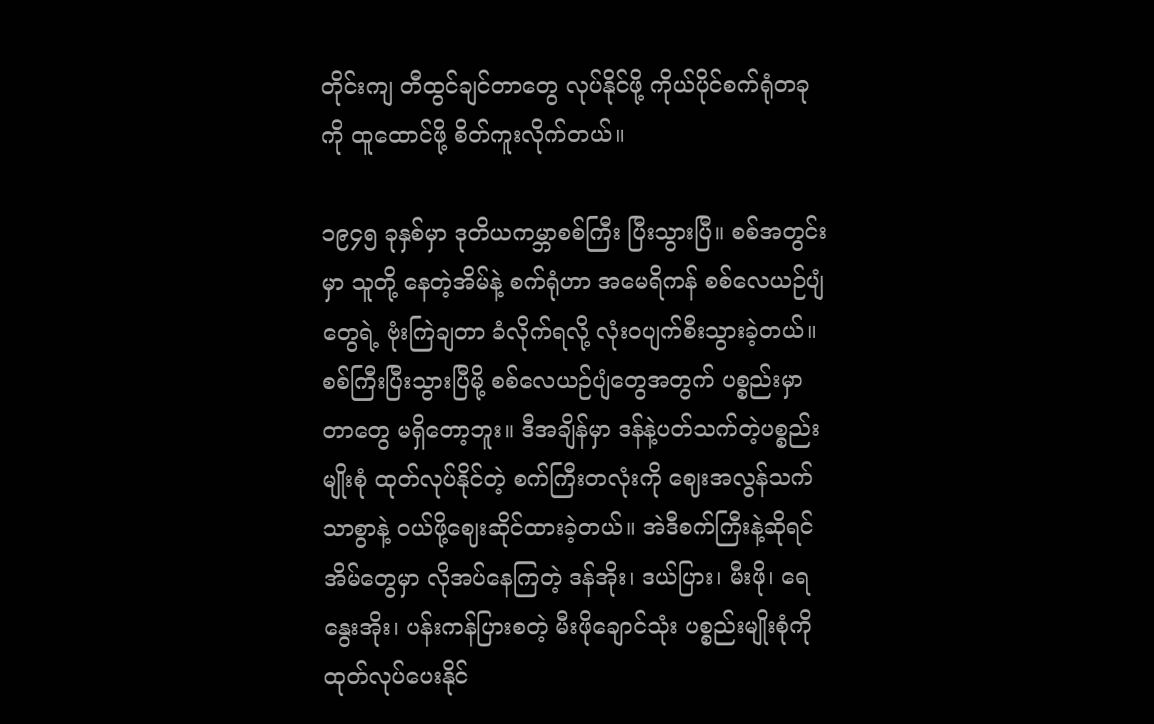တိုင်းကျ တီထွင်ချင်တာတွေ လုပ်နိုင်ဖို့ ကိုယ်ပိုင်စက်ရုံတခုကို ထူထောင်ဖို့ စိတ်ကူးလိုက်တယ်။

၁၉၄၅ ခုနှစ်မှာ ဒုတိယကမ္ဘာစစ်ကြီး ပြီးသွားပြီ။ စစ်အတွင်းမှာ သူတို့ နေတဲ့အိမ်နဲ့ စက်ရုံဟာ အမေရိကန် စစ်လေယဉ်ပျံတွေရဲ့ ဗုံးကြဲချတာ ခံလိုက်ရလို့ လုံးဝပျက်စီးသွားခဲ့တယ်။ စစ်ကြီးပြီးသွားပြီမို့ စစ်လေယဉ်ပျံတွေအတွက် ပစ္စည်းမှာတာတွေ မရှိတော့ဘူး။ ဒီအချိန်မှာ ဒန်နဲ့ပတ်သက်တဲ့ပစ္စည်းမျိုးစုံ ထုတ်လုပ်နိုင်တဲ့ စက်ကြီးတလုံးကို ဈေးအလွန်သက်သာစွာနဲ့ ဝယ်ဖို့ဈေးဆိုင်ထားခဲ့တယ်။ အဲဒီစက်ကြီးနဲ့ဆိုရင် အိမ်တွေမှာ လိုအပ်နေကြတဲ့ ဒန်အိုး၊ ဒယ်ပြား၊ မီးဖို၊ ရေနွေးအိုး၊ ပန်းကန်ပြားစတဲ့ မီးဖိုချောင်သုံး ပစ္စည်းမျိုးစုံကို ထုတ်လုပ်ပေးနိုင်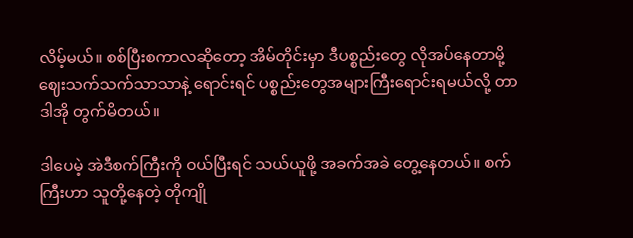လိမ့်မယ်။ စစ်ပြီးစကာလဆိုတော့ အိမ်တိုင်းမှာ ဒီပစ္စည်းတွေ လိုအပ်နေတာမို့ ဈေးသက်သက်သာသာနဲ့ ရောင်းရင် ပစ္စည်းတွေအများကြီးရောင်းရမယ်လို့ တာဒါအို တွက်မိတယ်။

ဒါပေမဲ့ အဲဒီစက်ကြီးကို ဝယ်ပြီးရင် သယ်ယူဖို့ အခက်အခဲ တွေ့နေတယ်။ စက်ကြီးဟာ သူတို့နေတဲ့ တိုကျို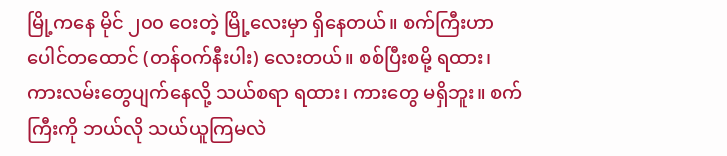မြို့ကနေ မိုင် ၂၀၀ ဝေးတဲ့ မြို့လေးမှာ ရှိနေတယ်။ စက်ကြီးဟာ ပေါင်တထောင် (တန်ဝက်နီးပါး) လေးတယ်။ စစ်ပြီးစမို့ ရထား၊ ကားလမ်းတွေပျက်နေလို့ သယ်စရာ ရထား၊ ကားတွေ မရှိဘူး။ စက်ကြီးကို ဘယ်လို သယ်ယူကြမလဲ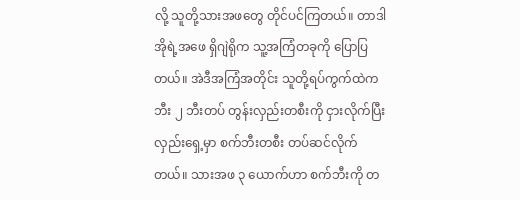လို့ သူတို့သားအဖတွေ တိုင်ပင်ကြတယ်။ တာဒါအိုရဲ့အဖေ ရှိဂျဲရိုက သူ့အကြံတခုကို ပြောပြတယ်။ အဲဒီအကြံအတိုင်း သူတို့ရပ်ကွက်ထဲက ဘီး ၂ ဘီးတပ် တွန်းလှည်းတစီးကို ငှားလိုက်ပြီး လှည်းရှေ့မှာ စက်ဘီးတစီး တပ်ဆင်လိုက်တယ်။ သားအဖ ၃ ယောက်ဟာ စက်ဘီးကို တ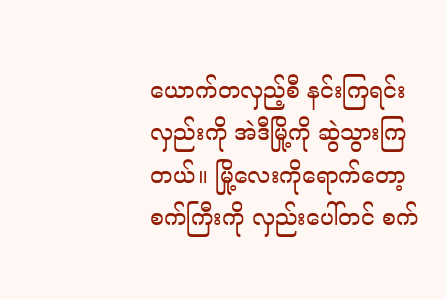ယောက်တလှည့်စီ နင်းကြရင်း လှည်းကို အဲဒီမြို့ကို ဆွဲသွားကြတယ်။ မြို့လေးကိုရောက်တော့ စက်ကြီးကို လှည်းပေါ်တင် စက်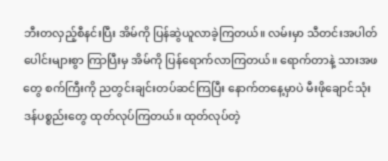ဘီးတလှည့်စီနင်းပြီး အိမ်ကို ပြန်ဆွဲယူလာခဲ့ကြတယ်။ လမ်းမှာ သီတင်းအပါတ်ပေါင်းများစွာ ကြာပြီးမှ အိမ်ကို ပြန်ရောက်လာကြတယ်။ ရောက်တာနဲ့ သားအဖတွေ စက်ကြီးကို ညတွင်းချင်းတပ်ဆင်ကြပြီး နောက်တနေ့မှာပဲ မီးဖိုချောင်သုံးဒန်ပစ္စည်းတွေ ထုတ်လုပ်ကြတယ်။ ထုတ်လုပ်တဲ့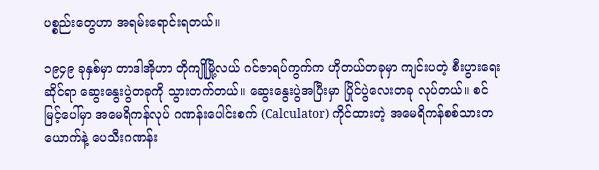ပစ္စည်းတွေဟာ အရမ်းရောင်းရတယ်။

၁၉၄၉ ခုနှစ်မှာ တာဒါအိုဟာ တိုကျိုမြို့လယ် ဂင်ဇာရပ်ကွက်က ဟိုတယ်တခုမှာ ကျင်းပတဲ့ စီးပွားရေးဆိုင်ရာ ဆွေးနွေးပွဲတခုကို သွားတက်တယ်။ ဆွေးနွေးပွဲအပြီးမှာ ပြိုင်ပွဲလေးတခု လုပ်တယ်။ စင်မြင့်ပေါ်မှာ အမေရိကန်လုပ် ဂဏန်းပေါင်းစက် (Calculator) ကိုင်ထားတဲ့ အမေရိကန်စစ်သားတယောက်နဲ့ ပေသီးဂဏန်း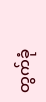တွက်ခုံ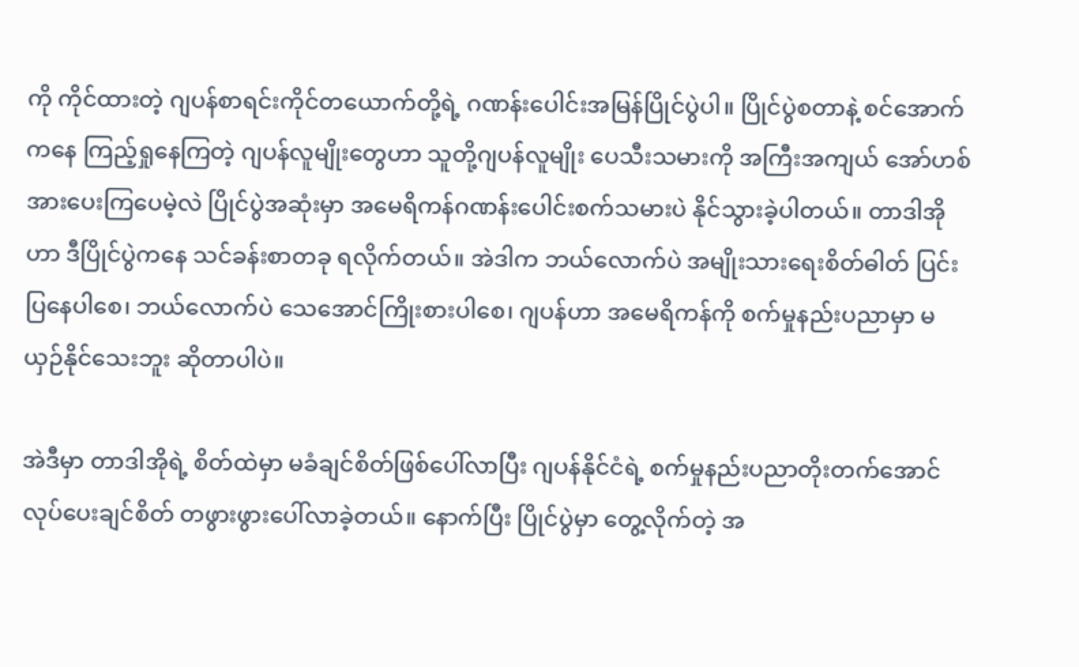ကို ကိုင်ထားတဲ့ ဂျပန်စာရင်းကိုင်တယောက်တို့ရဲ့ ဂဏန်းပေါင်းအမြန်ပြိုင်ပွဲပါ။ ပြိုင်ပွဲစတာနဲ့ စင်အောက်ကနေ ကြည့်ရှုနေကြတဲ့ ဂျပန်လူမျိုးတွေဟာ သူတို့ဂျပန်လူမျိုး ပေသီးသမားကို အကြီးအကျယ် အော်ဟစ်အားပေးကြပေမဲ့လဲ ပြိုင်ပွဲအဆုံးမှာ အမေရိကန်ဂဏန်းပေါင်းစက်သမားပဲ နိုင်သွားခဲ့ပါတယ်။ တာဒါအိုဟာ ဒီပြိုင်ပွဲကနေ သင်ခန်းစာတခု ရလိုက်တယ်။ အဲဒါက ဘယ်လောက်ပဲ အမျိုးသားရေးစိတ်ဓါတ် ပြင်းပြနေပါစေ၊ ဘယ်လောက်ပဲ သေအောင်ကြိုးစားပါစေ၊ ဂျပန်ဟာ အမေရိကန်ကို စက်မှုနည်းပညာမှာ မယှဉ်နိုင်သေးဘူး ဆိုတာပါပဲ။

အဲဒီမှာ တာဒါအိုရဲ့ စိတ်ထဲမှာ မခံချင်စိတ်ဖြစ်ပေါ်လာပြီး ဂျပန်နိုင်ငံရဲ့ စက်မှုနည်းပညာတိုးတက်အောင် လုပ်ပေးချင်စိတ် တဖွားဖွားပေါ်လာခဲ့တယ်။ နောက်ပြီး ပြိုင်ပွဲမှာ တွေ့လိုက်တဲ့ အ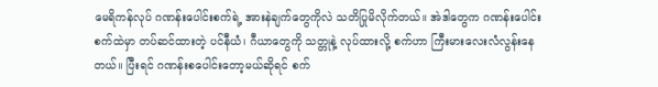မေရိကန်လုပ် ဂဏန်းပေါင်းစက်ရဲ့ အားနဲချက်တွေကိုလဲ သတိပြုမိလိုက်တယ်။ အဲဒါတွေက ဂဏန်းပေါင်းစက်ထဲမှာ တပ်ဆင်ထားတဲ့ ပင်နီယံ၊ ဂီယာတွေကို သတ္တုနဲ့ လုပ်ထားလို့ စက်ဟာ ကြီးမားလေးလံလွန်းနေတယ်။ ပြီးရင် ဂဏန်းစပေါင်းတော့မယ်ဆိုရင် စက်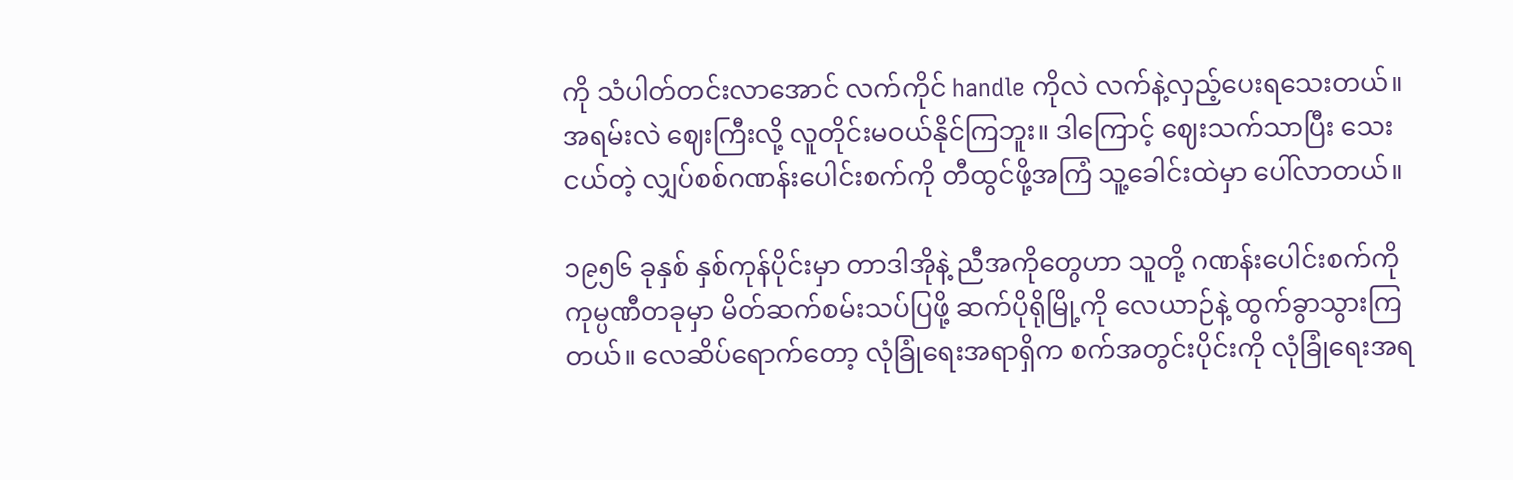ကို သံပါတ်တင်းလာအောင် လက်ကိုင် handle ကိုလဲ လက်နဲ့လှည့်ပေးရသေးတယ်။ အရမ်းလဲ ဈေးကြီးလို့ လူတိုင်းမဝယ်နိုင်ကြဘူး။ ဒါကြောင့် ဈေးသက်သာပြီး သေးငယ်တဲ့ လျှပ်စစ်ဂဏန်းပေါင်းစက်ကို တီထွင်ဖို့အကြံ သူ့ခေါင်းထဲမှာ ပေါ်လာတယ်။

၁၉၅၆ ခုနှစ် နှစ်ကုန်ပိုင်းမှာ တာဒါအိုနဲ့ ညီအကိုတွေဟာ သူတို့ ဂဏန်းပေါင်းစက်ကို ကုမ္ပဏီတခုမှာ မိတ်ဆက်စမ်းသပ်ပြဖို့ ဆက်ပိုရိုမြို့ကို လေယာဉ်နဲ့ ထွက်ခွာသွားကြတယ်။ လေဆိပ်ရောက်တော့ လုံခြုံရေးအရာရှိက စက်အတွင်းပိုင်းကို လုံခြုံရေးအရ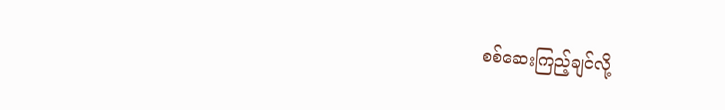စစ်ဆေးကြည့်ချင်လို့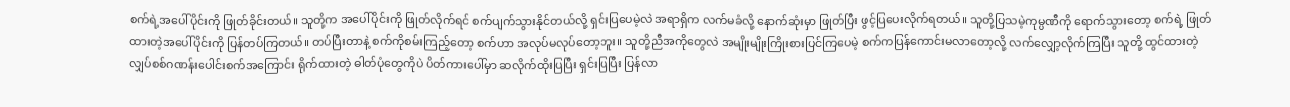စက်ရဲ့အပေါ်ပိုင်းကို ဖြုတ်ခိုင်းတယ်။ သူတို့က အပေါ်ပိုင်းကို ဖြုတ်လိုက်ရင် စက်ပျက်သွားနိုင်တယ်လို့ ရှင်းပြပေမဲ့လဲ အရာရှိက လက်မခံလို့ နောက်ဆုံးမှာ ဖြုတ်ပြီး ဖွင့်ပြပေးလိုက်ရတယ်။ သူတို့ပြသမဲ့ကုမ္ပဏီကို ရောက်သွားတော့ စက်ရဲ့ ဖြုတ်ထားတဲ့အပေါ်ပိုင်းကို ပြန်တပ်ကြတယ်။ တပ်ပြီးတာနဲ့ စက်ကိုစမ်းကြည့်တော့ စက်ဟာ အလုပ်မလုပ်တော့ဘူး။ သူတို့ညီအကိုတွေလဲ အမျိုးမျိုးကြိုးစားပြင်ကြပေမဲ့ စက်ကပြန်ကောင်းမလာတော့လို့ လက်လျှော့လိုက်ကြပြီး သူတို့ ထွင်ထားတဲ့ လျှပ်စစ်ဂဏန်းပေါင်းစက်အကြောင်း ရိုက်ထားတဲ့ ဓါတ်ပုံတွေကိုပဲ ပိတ်ကားပေါ်မှာ ဆလိုက်ထိုးပြပြီး ရှင်းပြပြီး ပြန်လာ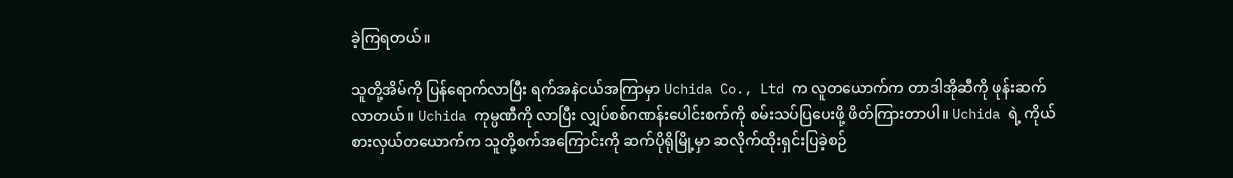ခဲ့ကြရတယ်။

သူတို့အိမ်ကို ပြန်ရောက်လာပြီး ရက်အနဲငယ်အကြာမှာ Uchida Co., Ltd က လူတယောက်က တာဒါအိုဆီကို ဖုန်းဆက်လာတယ်။ Uchida ကုမ္ပဏီကို လာပြီး လျှပ်စစ်ဂဏန်းပေါင်းစက်ကို စမ်းသပ်ပြပေးဖို့ ဖိတ်ကြားတာပါ။ Uchida ရဲ့ ကိုယ်စားလှယ်တယောက်က သူတို့စက်အကြောင်းကို ဆက်ပိုရိုမြို့မှာ ဆလိုက်ထိုးရှင်းပြခဲ့စဉ်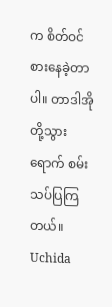က စိတ်ဝင်စားနေခဲ့တာပါ။ တာဒါအိုတို့သွားရောက် စမ်းသပ်ပြကြတယ်။ Uchida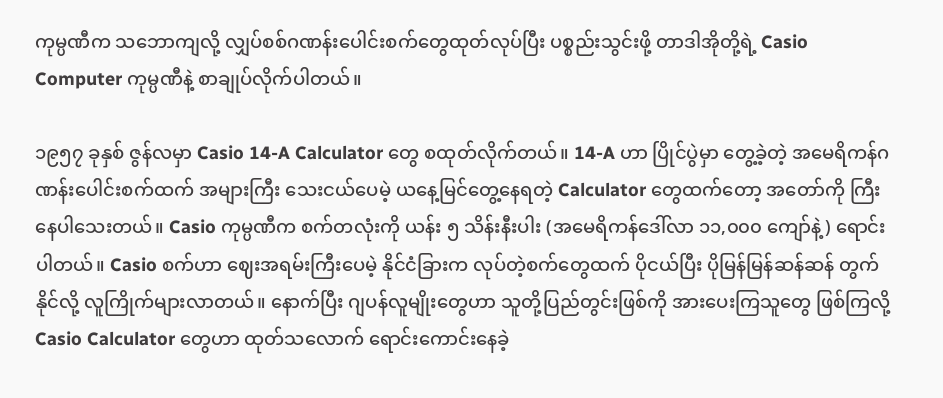ကုမ္ပဏီက သဘောကျလို့ လျှပ်စစ်ဂဏန်းပေါင်းစက်တွေထုတ်လုပ်ပြီး ပစ္စည်းသွင်းဖို့ တာဒါအိုတို့ရဲ့ Casio Computer ကုမ္ပဏီနဲ့ စာချုပ်လိုက်ပါတယ်။

၁၉၅၇ ခုနှစ် ဇွန်လမှာ Casio 14-A Calculator တွေ စထုတ်လိုက်တယ်။ 14-A ဟာ ပြိုင်ပွဲမှာ တွေ့ခဲ့တဲ့ အမေရိကန်ဂဏန်းပေါင်းစက်ထက် အများကြီး သေးငယ်ပေမဲ့ ယနေ့မြင်တွေ့နေရတဲ့ Calculator တွေထက်တော့ အတော်ကို ကြီးနေပါသေးတယ်။ Casio ကုမ္ပဏီက စက်တလုံးကို ယန်း ၅ သိန်းနီးပါး (အမေရိကန်ဒေါ်လာ ၁၁,၀၀၀ ကျော်နဲ့) ရောင်းပါတယ်။ Casio စက်ဟာ ဈေးအရမ်းကြီးပေမဲ့ နိုင်ငံခြားက လုပ်တဲ့စက်တွေထက် ပိုငယ်ပြီး ပိုမြန်မြန်ဆန်ဆန် တွက်နိုင်လို့ လူကြိုက်များလာတယ်။ နောက်ပြီး ဂျပန်လူမျိုးတွေဟာ သူတို့ပြည်တွင်းဖြစ်ကို အားပေးကြသူတွေ ဖြစ်ကြလို့ Casio Calculator တွေဟာ ထုတ်သလောက် ရောင်းကောင်းနေခဲ့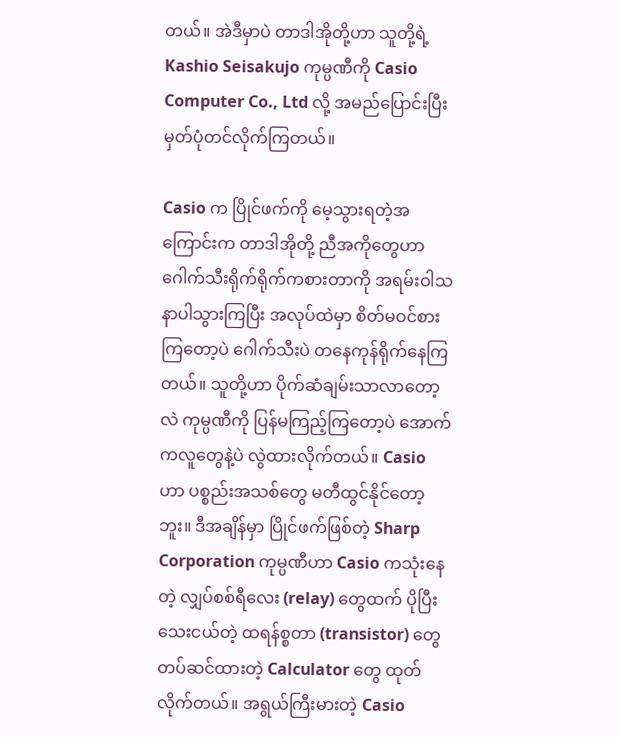တယ်။ အဲဒီမှာပဲ တာဒါအိုတို့ဟာ သူတို့ရဲ့ Kashio Seisakujo ကုမ္ပဏီကို Casio Computer Co., Ltd လို့ အမည်ပြောင်းပြီး မှတ်ပုံတင်လိုက်ကြတယ်။

Casio က ပြိုင်ဖက်ကို မေ့သွားရတဲ့အကြောင်းက တာဒါအိုတို့ ညီအကိုတွေဟာ ဂေါက်သီးရိုက်ရိုက်ကစားတာကို အရမ်းဝါသနာပါသွားကြပြီး အလုပ်ထဲမှာ စိတ်မဝင်စားကြတော့ပဲ ဂေါက်သီးပဲ တနေကုန်ရိုက်နေကြတယ်။ သူတို့ဟာ ပိုက်ဆံချမ်းသာလာတော့လဲ ကုမ္ပဏီကို ပြန်မကြည့်ကြတော့ပဲ အောက်ကလူတွေနဲ့ပဲ လွဲထားလိုက်တယ်။ Casio ဟာ ပစ္စည်းအသစ်တွေ မတီထွင်နိုင်တော့ဘူး။ ဒီအချိန်မှာ ပြိုင်ဖက်ဖြစ်တဲ့ Sharp Corporation ကုမ္ပဏီဟာ Casio ကသုံးနေတဲ့ လျှပ်စစ်ရီလေး (relay) တွေထက် ပိုပြီးသေးငယ်တဲ့ ထရန်စ္စတာ (transistor) တွေ တပ်ဆင်ထားတဲ့ Calculator တွေ ထုတ်လိုက်တယ်။ အရွယ်ကြီးမားတဲ့ Casio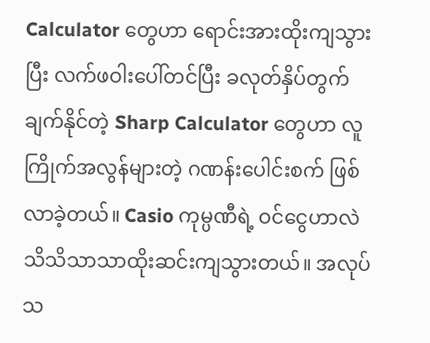Calculator တွေဟာ ရောင်းအားထိုးကျသွားပြီး လက်ဖဝါးပေါ်တင်ပြီး ခလုတ်နှိပ်တွက်ချက်နိုင်တဲ့ Sharp Calculator တွေဟာ လူကြိုက်အလွန်များတဲ့ ဂဏန်းပေါင်းစက် ဖြစ်လာခဲ့တယ်။ Casio ကုမ္ပဏီရဲ့ ဝင်ငွေဟာလဲ သိသိသာသာထိုးဆင်းကျသွားတယ်။ အလုပ်သ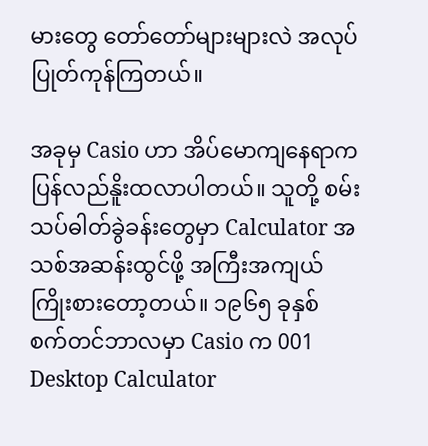မားတွေ တော်တော်များများလဲ အလုပ်ပြုတ်ကုန်ကြတယ်။

အခုမှ Casio ဟာ အိပ်မောကျနေရာက ပြန်လည်နိူးထလာပါတယ်။ သူတို့ စမ်းသပ်ဓါတ်ခွဲခန်းတွေမှာ Calculator အသစ်အဆန်းထွင်ဖို့ အကြီးအကျယ်ကြိုးစားတော့တယ်။ ၁၉၆၅ ခုနှစ် စက်တင်ဘာလမှာ Casio က 001 Desktop Calculator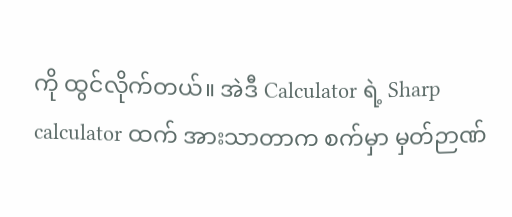ကို ထွင်လိုက်တယ်။ အဲဒီ Calculator ရဲ့ Sharp calculator ထက် အားသာတာက စက်မှာ မှတ်ဉာဏ်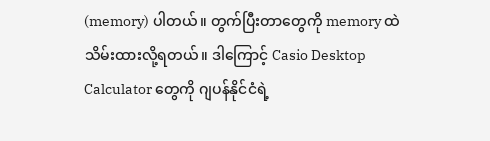(memory) ပါတယ်။ တွက်ပြီးတာတွေကို memory ထဲ သိမ်းထားလို့ရတယ်။ ဒါကြောင့် Casio Desktop Calculator တွေကို ဂျပန်နိုင်ငံရဲ့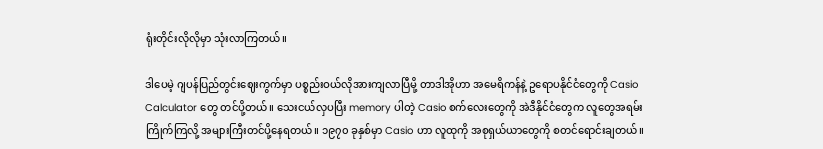ရုံးတိုင်းလိုလိုမှာ သုံးလာကြတယ်။

ဒါပေမဲ့ ဂျပန်ပြည်တွင်းဈေးကွက်မှာ ပစ္စည်းဝယ်လိုအားကျလာပြီမို့ တာဒါအိုဟာ အမေရိကန်နဲ့ ဥရောပနိုင်ငံတွေကို Casio Calculator တွေ တင်ပို့တယ်။ သေးငယ်လှပပြီး memory ပါတဲ့ Casio စက်လေးတွေကို အဲဒီနိုင်ငံတွေက လူတွေအရမ်းကြိုက်ကြလို့ အများကြီးတင်ပို့နေရတယ်။ ၁၉၇၀ ခုနှစ်မှာ Casio ဟာ လူထုကို အစုရှယ်ယာတွေကို စတင်ရောင်းချတယ်။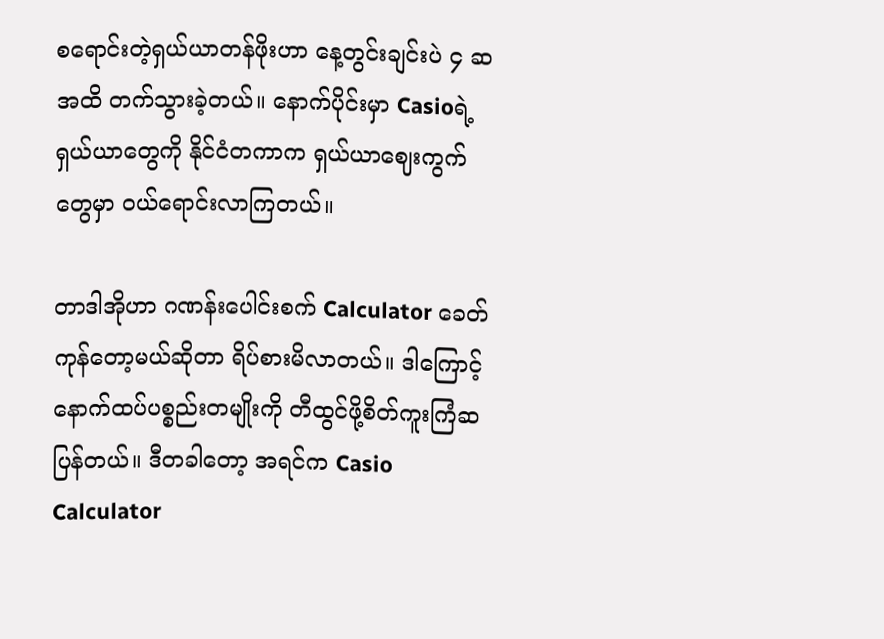စရောင်းတဲ့ရှယ်ယာတန်ဖိုးဟာ နေ့တွင်းချင်းပဲ ၄ ဆအထိ တက်သွားခဲ့တယ်။ နောက်ပိုင်းမှာ Casioရဲ့ ရှယ်ယာတွေကို နိုင်ငံတကာက ရှယ်ယာဈေးကွက်တွေမှာ ဝယ်ရောင်းလာကြတယ်။

တာဒါအိုဟာ ဂဏန်းပေါင်းစက် Calculator ခေတ်ကုန်တော့မယ်ဆိုတာ ရိပ်စားမိလာတယ်။ ဒါကြောင့် နောက်ထပ်ပစ္စည်းတမျိုးကို တီထွင်ဖို့စိတ်ကူးကြံဆပြန်တယ်။ ဒီတခါတော့ အရင်က Casio Calculator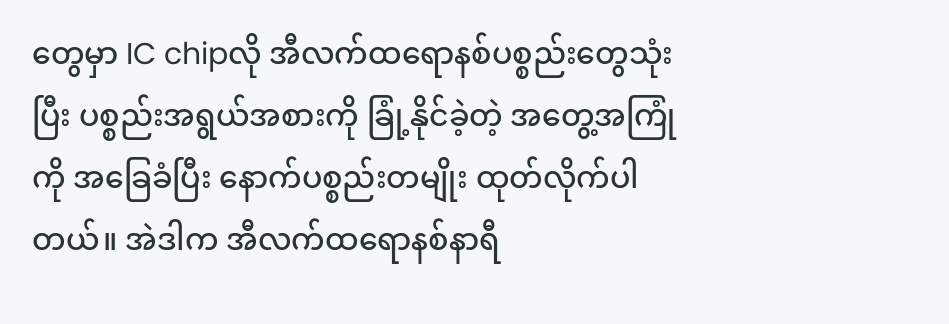တွေမှာ IC chipလို အီလက်ထရောနစ်ပစ္စည်းတွေသုံးပြီး ပစ္စည်းအရွယ်အစားကို ခြုံ့နိုင်ခဲ့တဲ့ အတွေ့အကြုံကို အခြေခံပြီး နောက်ပစ္စည်းတမျိုး ထုတ်လိုက်ပါတယ်။ အဲဒါက အီလက်ထရောနစ်နာရီ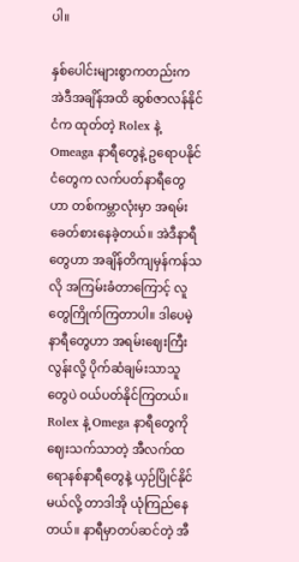ပါ။

နှစ်ပေါင်းများစွာကတည်းက အဲဒီအချိန်အထိ ဆွစ်ဇာလန်နိုင်ငံက ထုတ်တဲ့ Rolex နဲ့ Omeaga နာရီတွေနဲ့ ဥရောပနိုင်ငံတွေက လက်ပတ်နာရီတွေဟာ တစ်ကမ္ဘာလုံးမှာ အရမ်းခေတ်စားနေခဲ့တယ်။ အဲဒီနာရီတွေဟာ အချိန်တိကျမှန်ကန်သလို အကြမ်းခံတာကြောင့် လူတွေကြိုက်ကြတာပါ။ ဒါပေမဲ့ နာရီတွေဟာ အရမ်းဈေးကြီးလွန်းလို့ ပိုက်ဆံချမ်းသာသူတွေပဲ ဝယ်ပတ်နိုင်ကြတယ်။ Rolex နဲ့ Omega နာရီတွေကို ဈေးသက်သာတဲ့ အီလက်ထရောနစ်နာရီတွေနဲ့ ယှဉ်ပြိုင်နိုင်မယ်လို့ တာဒါအို ယုံကြည်နေတယ်။ နာရီမှာတပ်ဆင်တဲ့ အီ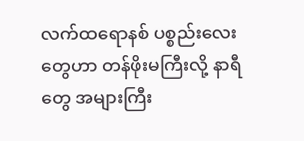လက်ထရောနစ် ပစ္စည်းလေးတွေဟာ တန်ဖိုးမကြီးလို့ နာရီတွေ အများကြီး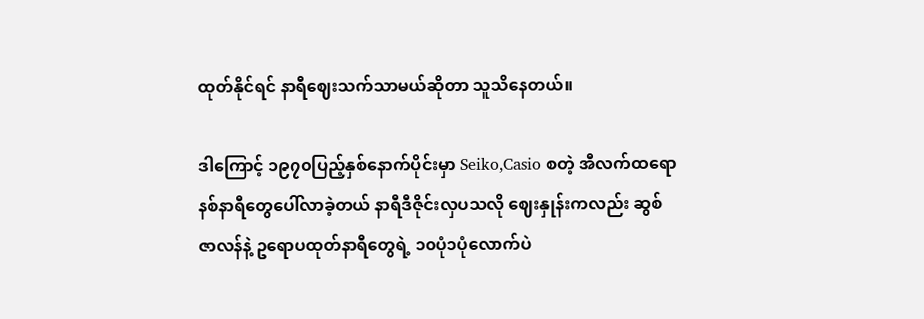ထုတ်နိုင်ရင် နာရီဈေးသက်သာမယ်ဆိုတာ သူသိနေတယ်။

ဒါကြောင့် ၁၉၇၀ပြည့်နှစ်နောက်ပိုင်းမှာ Seiko,Casio စတဲ့ အီလက်ထရောနစ်နာရီတွေပေါ်လာခဲ့တယ် နာရီဒီဇိုင်းလှပသလို ဈေးနှုန်းကလည်း ဆွစ်ဇာလန်နဲ့ ဥရောပထုတ်နာရီတွေရဲ့ ၁၀ပုံ၁ပုံလောက်ပဲ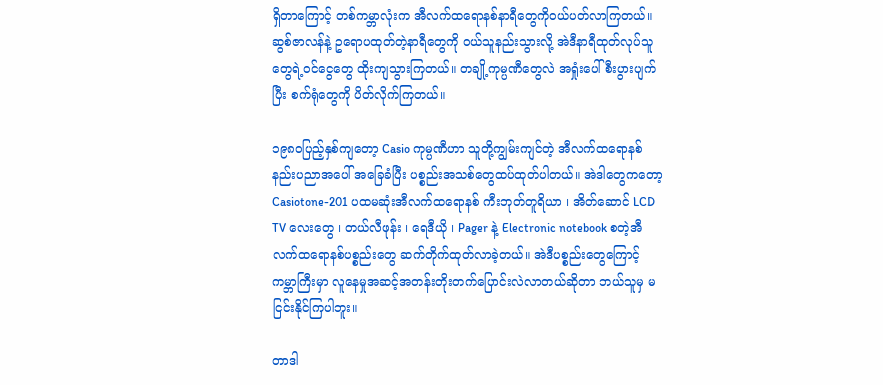ရှိတာကြောင့် တစ်ကမ္ဘာလုံးက အီလက်ထရောနစ်နာရီတွေကိုဝယ်ပတ်လာကြတယ်။ ဆွစ်ဇာလန်နဲ့ ဥရောပထုတ်တဲ့နာရီတွေကို ဝယ်သူနည်းသွားလို့ အဲဒီနာရီထုတ်လုပ်သူတွေရဲ့ဝင်ငွေတွေ ထိုးကျသွားကြတယ်။ တချို့ကုမ္ပဏီတွေလဲ အရှုံးပေါ်စီးပွားပျက်ပြီး စက်ရုံတွေကို ပိတ်လိုက်ကြတယ်။

၁၉၈၀ပြည့်နှစ်ကျတော့ Casio ကုမ္ပဏီဟာ သူတို့ကျွမ်းကျင်တဲ့ အီလက်ထရောနစ်နည်းပညာအပေါ် အခြေခံပြီး ပစ္စည်းအသစ်တွေထပ်ထုတ်ပါတယ်။ အဲဒါတွေကတော့ Casiotone-201 ပထမဆုံးအီလက်ထရောနစ် ကီးဘုတ်တူရိယာ ၊ အိတ်ဆောင် LCD TV လေးတွေ ၊ တယ်လီဖုန်း ၊ ရေဒီယို ၊ Pager နဲ့ Electronic notebook စတဲ့အီလက်ထရောနစ်ပစ္စည်းတွေ ဆက်တိုက်ထုတ်လာခဲ့တယ်။ အဲဒီပစ္စည်းတွေကြောင့် ကမ္ဘာကြီးမှာ လူနေမှုအဆင့်အတန်းတိုးတက်ပြောင်းလဲလာတယ်ဆိုတာ ဘယ်သူမှ မငြင်းနိုင်ကြပါဘူး။

တာဒါ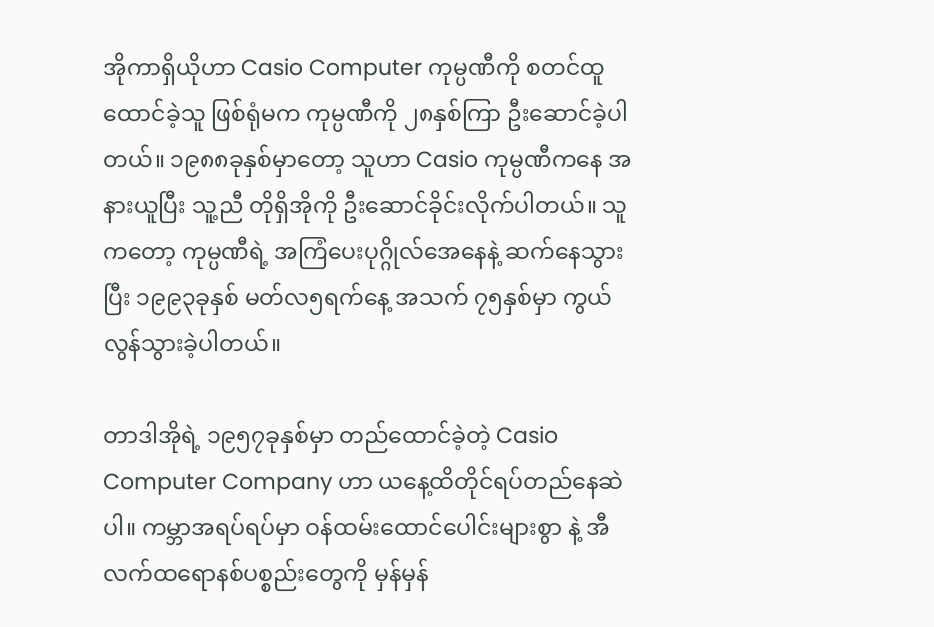အိုကာရှိယိုဟာ Casio Computer ကုမ္ပဏီကို စတင်ထူထောင်ခဲ့သူ ဖြစ်ရုံမက ကုမ္ပဏီကို ၂၈နှစ်ကြာ ဦးဆောင်ခဲ့ပါတယ်။ ၁၉၈၈ခုနှစ်မှာတော့ သူဟာ Casio ကုမ္ပဏီကနေ အနားယူပြီး သူ့ညီ တိုရှိအိုကို ဦးဆောင်ခိုင်းလိုက်ပါတယ်။ သူကတော့ ကုမ္ပဏီရဲ့ အကြံပေးပုဂ္ဂိုလ်အေနေနဲ့ ဆက်နေသွားပြီး ၁၉၉၃ခုနှစ် မတ်လ၅ရက်နေ့ အသက် ၇၅နှစ်မှာ ကွယ်လွန်သွားခဲ့ပါတယ်။

တာဒါအိုရဲ့ ၁၉၅၇ခုနှစ်မှာ တည်ထောင်ခဲ့တဲ့ Casio Computer Company ဟာ ယနေ့ထိတိုင်ရပ်တည်နေဆဲပါ။ ကမ္ဘာအရပ်ရပ်မှာ ဝန်ထမ်းထောင်ပေါင်းများစွာ နဲ့ အီလက်ထရောနစ်ပစ္စည်းတွေကို မှန်မှန်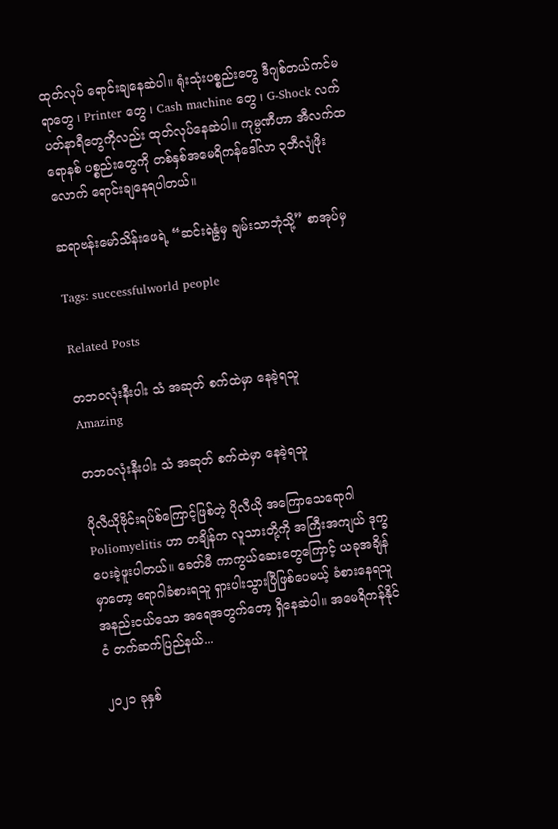ထုတ်လုပ် ရောင်းချနေဆဲပါ။ ရုံးသုံးပစ္စည်းတွေ ဒီဂျစ်တယ်ကင်မရာတွေ ၊ Printer တွေ ၊ Cash machine တွေ ၊ G-Shock လက်ပတ်နာရီတွေကိုလည်း ထုတ်လုပ်နေဆဲပါ။ ကုမ္ပဏီဟာ အီလက်ထရောနစ် ပစ္စည်းတွေကို တစ်နှစ်အမေရိကန်ဒေါ်လာ ၃ဘီလျံဖိုးလောက် ရောင်းချနေရပါတယ်။

ဆရာဗန်းမော်သိန်းဖေရဲ့ “ဆင်းရဲနွံမှ ချမ်းသာဘုံသို့” စာအုပ်မှ

Tags: successfulworld people

Related Posts

တဘဝလုံးနီးပါး သံ အဆုတ် စက်ထဲမှာ နေခဲ့ရသူ
Amazing

တဘဝလုံးနီးပါး သံ အဆုတ် စက်ထဲမှာ နေခဲ့ရသူ

ပိုလီယိုဗိုင်းရပ်စ်ကြောင့်ဖြစ်တဲ့ ပိုလီယို အကြောသေရောဂါ Poliomyelitis ဟာ တချိန်က လူသားတို့ကို အကြီးအကျယ် ဒုက္ခပေးခဲ့ဖူးပါတယ်။ ခေတ်မီ ကာကွယ်ဆေးတွေကြောင့် ယခုအချိန်မှာတော့ ရောဂါခံစားရသူ ရှားပါးသွားပြီဖြစ်ပေမယ့် ခံစားနေရသူ အနည်းငယ်သော အရေအတွက်တော့ ရှိနေဆဲပါ။ အမေရိကန်နိုင်ငံ တက်ဆက်ပြည်နယ်...

၂၀၂၁ ခုနှစ်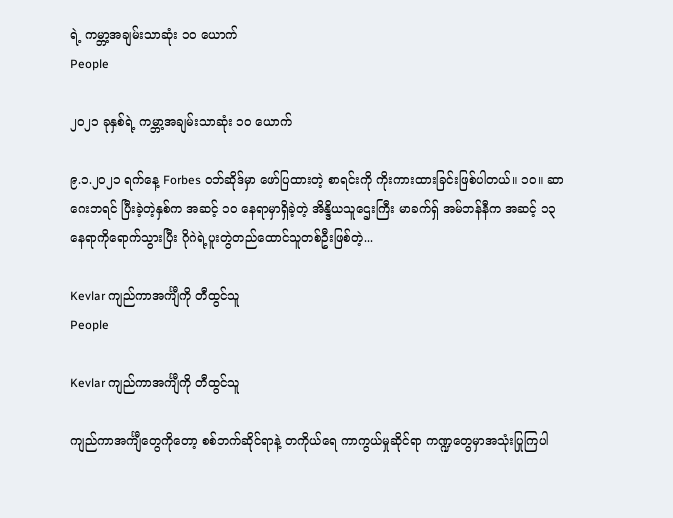ရဲ့ ကမ္ဘာ့အချမ်းသာဆုံး ၁၀ ယောက်
People

၂၀၂၁ ခုနှစ်ရဲ့ ကမ္ဘာ့အချမ်းသာဆုံး ၁၀ ယောက်

၉.၁.၂၀၂၁ ရက်နေ့ Forbes ဝဘ်ဆိုဒ်မှာ ဖော်ပြထားတဲ့ စာရင်းကို ကိုးကားထားခြင်းဖြစ်ပါတယ်။ ၁၀။ ဆာဂေးဘရင် ပြီးခဲ့တဲ့နှစ်က အဆင့် ၁၀ နေရာမှာရှိခဲ့တဲ့ အိန္ဒိယသူဌေးကြီး မာခက်ရှ် အမ်ဘန်နီက အဆင့် ၁၃ နေရာကိုရောက်သွားပြီး ဂိုဂဲရဲ့ပူးတွဲတည်ထောင်သူတစ်ဦးဖြစ်တဲ့...

Kevlar ကျည်ကာအင်္ကျီကို တီထွင်သူ
People

Kevlar ကျည်ကာအင်္ကျီကို တီထွင်သူ

ကျည်ကာအင်္ကျီတွေကိုတော့ စစ်ဘက်ဆိုင်ရာနဲ့ တကိုယ်ရေ ကာကွယ်မှုဆိုင်ရာ ကဏ္ဍတွေမှာအသုံးပြုကြပါ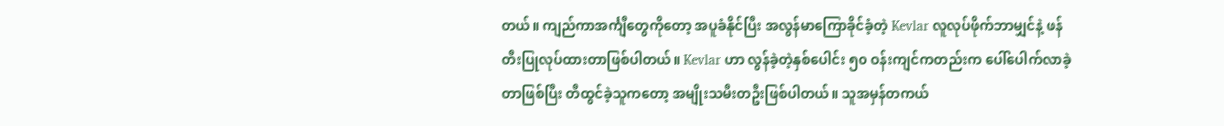တယ်။ ကျည်ကာအင်္ကျီတွေကိုတော့ အပူခံနိုင်ပြီး အလွန်မာကြောခိုင်ခံ့တဲ့ Kevlar လူလုပ်ဖိုက်ဘာမျှင်နဲ့ ဖန်တီးပြုလုပ်ထားတာဖြစ်ပါတယ်။ Kevlar ဟာ လွန်ခဲ့တဲ့နှစ်ပေါင်း ၅၀ ဝန်းကျင်ကတည်းက ပေါ်ပေါက်လာခဲ့တာဖြစ်ပြီး တီထွင်ခဲ့သူကတော့ အမျိုးသမီးတဦးဖြစ်ပါတယ်။ သူအမှန်တကယ်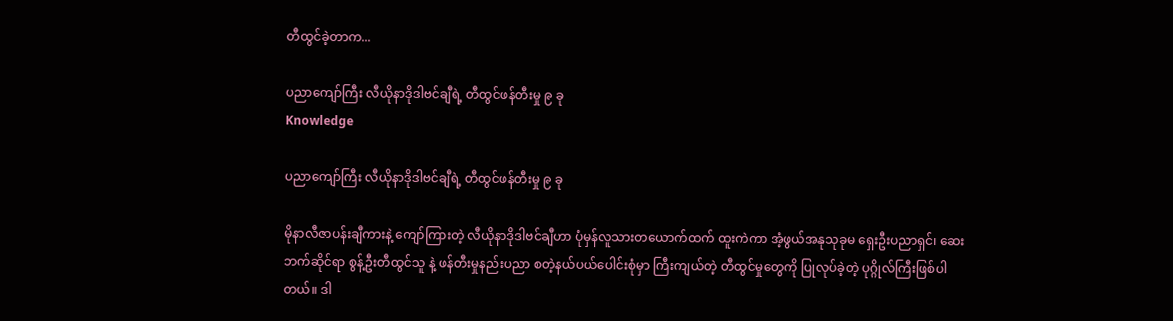တီထွင်ခဲ့တာက...

ပညာကျော်ကြီး လီယိုနာဒိုဒါဗင်ချီရဲ့ တီထွင်ဖန်တီးမှု ၉ ခု
Knowledge

ပညာကျော်ကြီး လီယိုနာဒိုဒါဗင်ချီရဲ့ တီထွင်ဖန်တီးမှု ၉ ခု

မိုနာလီဇာပန်းချီကားနဲ့ ကျော်ကြားတဲ့ လီယိုနာဒိုဒါဗင်ချီဟာ ပုံမှန်လူသားတယောက်ထက် ထူးကဲကာ အံ့ဖွယ်အနုသုခုမ ရှေးဦးပညာရှင်၊ ဆေးဘက်ဆိုင်ရာ စွန့်ဦးတီထွင်သူ နဲ့ ဖန်တီးမှုနည်းပညာ စတဲ့နယ်ပယ်ပေါင်းစုံမှာ ကြီးကျယ်တဲ့ တီထွင်မှုတွေကို ပြုလုပ်ခဲ့တဲ့ ပုဂ္ဂိုလ်ကြီးဖြစ်ပါတယ်။ ဒါ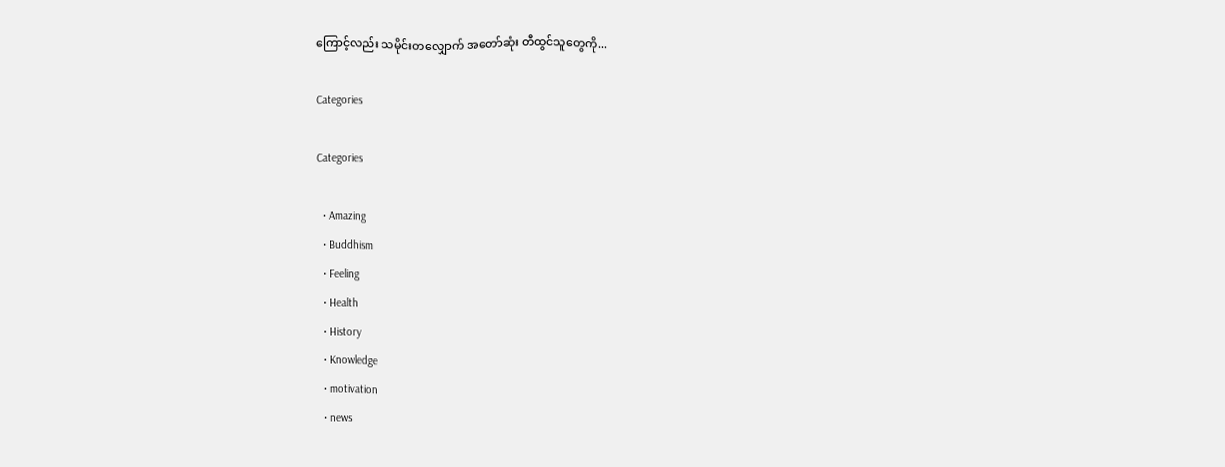ကြောင့်လည်း သမိုင်းတလျှောက် အတော်ဆုံး တီထွင်သူတွေကို...

Categories

Categories

  • Amazing
  • Buddhism
  • Feeling
  • Health
  • History
  • Knowledge
  • motivation
  • news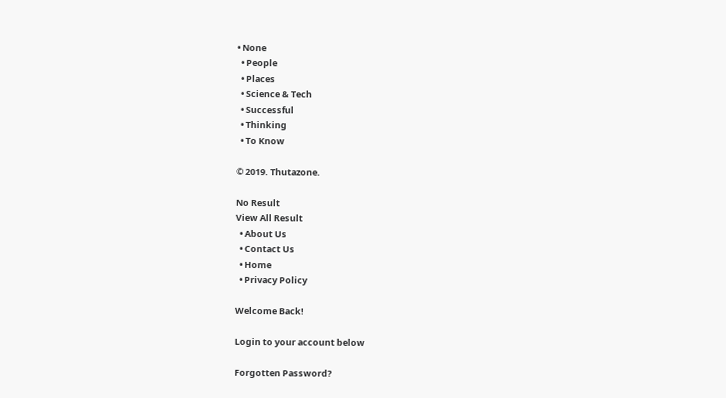• None
  • People
  • Places
  • Science & Tech
  • Successful
  • Thinking
  • To Know

© 2019. Thutazone.

No Result
View All Result
  • About Us
  • Contact Us
  • Home
  • Privacy Policy

Welcome Back!

Login to your account below

Forgotten Password?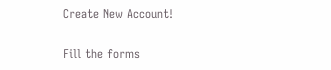Create New Account!

Fill the forms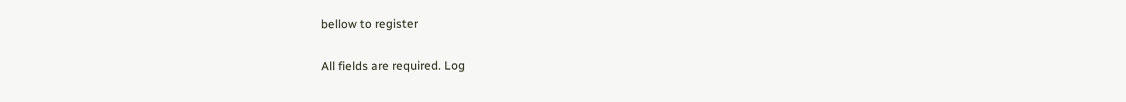bellow to register

All fields are required. Log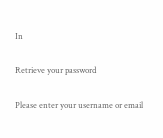In

Retrieve your password

Please enter your username or email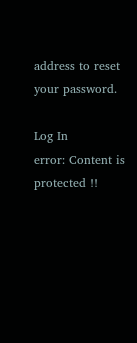address to reset your password.

Log In
error: Content is protected !!